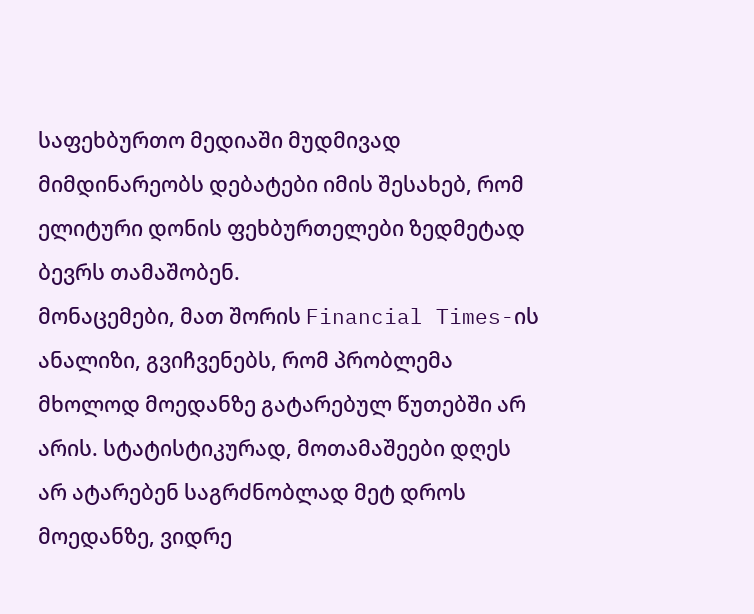საფეხბურთო მედიაში მუდმივად მიმდინარეობს დებატები იმის შესახებ, რომ ელიტური დონის ფეხბურთელები ზედმეტად ბევრს თამაშობენ.
მონაცემები, მათ შორის Financial Times-ის ანალიზი, გვიჩვენებს, რომ პრობლემა მხოლოდ მოედანზე გატარებულ წუთებში არ არის. სტატისტიკურად, მოთამაშეები დღეს არ ატარებენ საგრძნობლად მეტ დროს მოედანზე, ვიდრე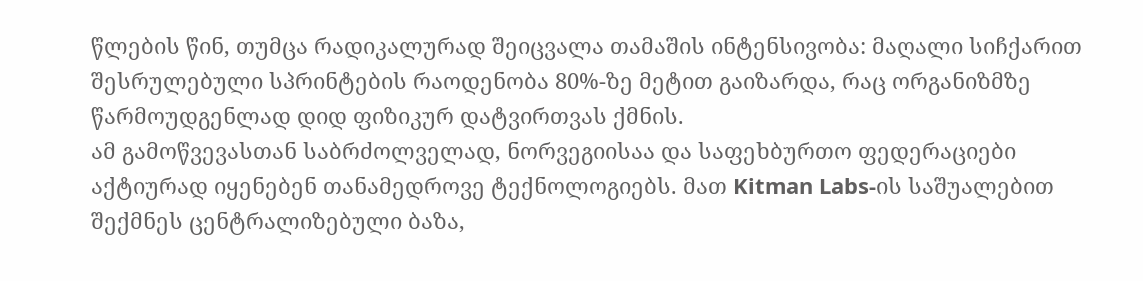წლების წინ, თუმცა რადიკალურად შეიცვალა თამაშის ინტენსივობა: მაღალი სიჩქარით შესრულებული სპრინტების რაოდენობა 80%-ზე მეტით გაიზარდა, რაც ორგანიზმზე წარმოუდგენლად დიდ ფიზიკურ დატვირთვას ქმნის.
ამ გამოწვევასთან საბრძოლველად, ნორვეგიისაა და საფეხბურთო ფედერაციები აქტიურად იყენებენ თანამედროვე ტექნოლოგიებს. მათ Kitman Labs-ის საშუალებით შექმნეს ცენტრალიზებული ბაზა,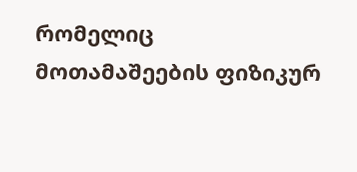რომელიც მოთამაშეების ფიზიკურ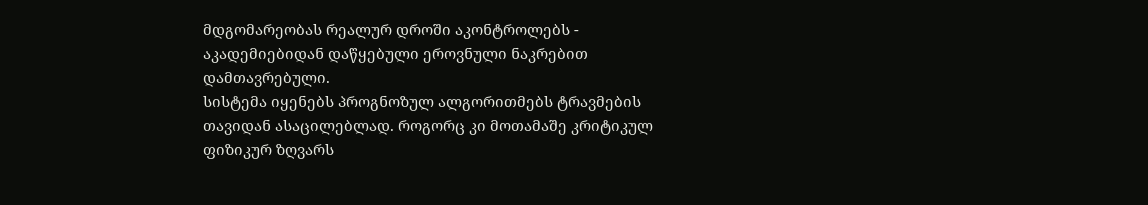მდგომარეობას რეალურ დროში აკონტროლებს - აკადემიებიდან დაწყებული ეროვნული ნაკრებით დამთავრებული.
სისტემა იყენებს პროგნოზულ ალგორითმებს ტრავმების თავიდან ასაცილებლად. როგორც კი მოთამაშე კრიტიკულ ფიზიკურ ზღვარს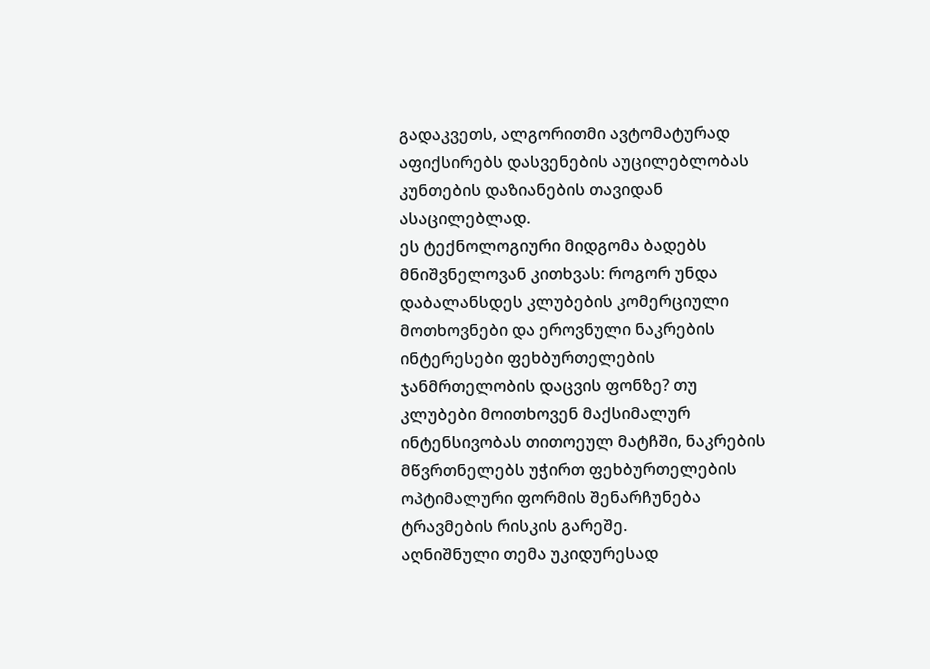გადაკვეთს, ალგორითმი ავტომატურად აფიქსირებს დასვენების აუცილებლობას კუნთების დაზიანების თავიდან ასაცილებლად.
ეს ტექნოლოგიური მიდგომა ბადებს მნიშვნელოვან კითხვას: როგორ უნდა დაბალანსდეს კლუბების კომერციული მოთხოვნები და ეროვნული ნაკრების ინტერესები ფეხბურთელების ჯანმრთელობის დაცვის ფონზე? თუ კლუბები მოითხოვენ მაქსიმალურ ინტენსივობას თითოეულ მატჩში, ნაკრების მწვრთნელებს უჭირთ ფეხბურთელების ოპტიმალური ფორმის შენარჩუნება ტრავმების რისკის გარეშე.
აღნიშნული თემა უკიდურესად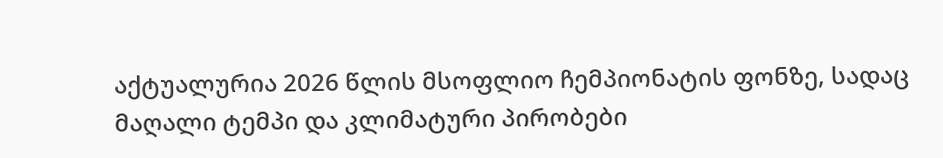აქტუალურია 2026 წლის მსოფლიო ჩემპიონატის ფონზე, სადაც მაღალი ტემპი და კლიმატური პირობები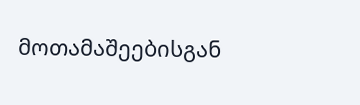მოთამაშეებისგან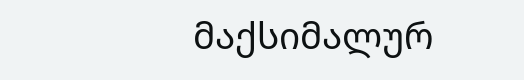მაქსიმალურ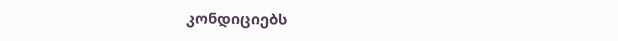კონდიციებს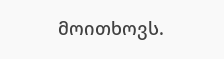მოითხოვს.